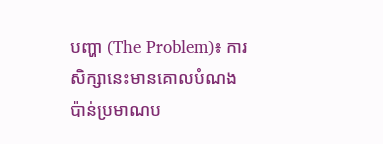បញ្ហា (The Problem)៖ ការសិក្សានេះមានគោលបំណងប៉ាន់ប្រមាណប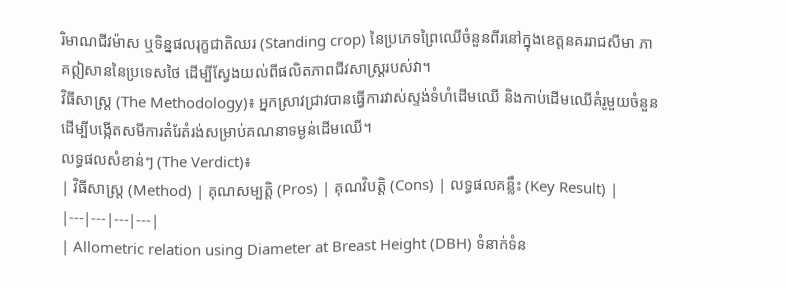រិមាណជីវម៉ាស ឬទិន្នផលរុក្ខជាតិឈរ (Standing crop) នៃប្រភេទព្រៃឈើចំនួនពីរនៅក្នុងខេត្តនគររាជសីមា ភាគឦសាននៃប្រទេសថៃ ដើម្បីស្វែងយល់ពីផលិតភាពជីវសាស្រ្តរបស់វា។
វិធីសាស្ត្រ (The Methodology)៖ អ្នកស្រាវជ្រាវបានធ្វើការវាស់ស្ទង់ទំហំដើមឈើ និងកាប់ដើមឈើគំរូមួយចំនួន ដើម្បីបង្កើតសមីការតំរែតំរង់សម្រាប់គណនាទម្ងន់ដើមឈើ។
លទ្ធផលសំខាន់ៗ (The Verdict)៖
| វិធីសាស្ត្រ (Method) | គុណសម្បត្តិ (Pros) | គុណវិបត្តិ (Cons) | លទ្ធផលគន្លឹះ (Key Result) |
|---|---|---|---|
| Allometric relation using Diameter at Breast Height (DBH) ទំនាក់ទំន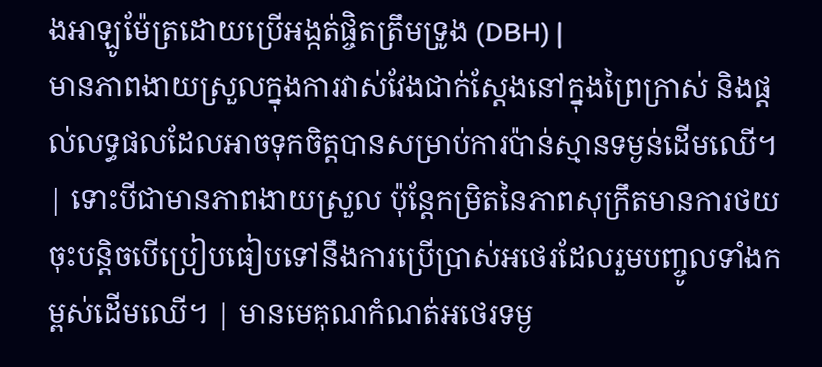ងអាឡូម៉ែត្រដោយប្រើអង្កត់ផ្ចិតត្រឹមទ្រូង (DBH) |
មានភាពងាយស្រួលក្នុងការវាស់វែងជាក់ស្តែងនៅក្នុងព្រៃក្រាស់ និងផ្តល់លទ្ធផលដែលអាចទុកចិត្តបានសម្រាប់ការប៉ាន់ស្មានទម្ងន់ដើមឈើ។ | ទោះបីជាមានភាពងាយស្រួល ប៉ុន្តែកម្រិតនៃភាពសុក្រឹតមានការថយចុះបន្តិចបើប្រៀបធៀបទៅនឹងការប្រើប្រាស់អថេរដែលរួមបញ្ចូលទាំងកម្ពស់ដើមឈើ។ | មានមេគុណកំណត់អថេរទម្ង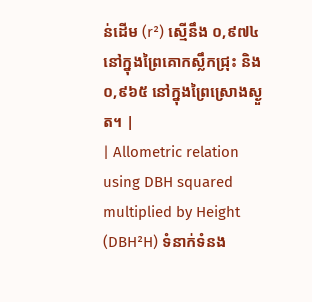ន់ដើម (r²) ស្មើនឹង ០,៩៧៤ នៅក្នុងព្រៃគោកស្លឹកជ្រុះ និង ០,៩៦៥ នៅក្នុងព្រៃស្រោងស្ងួត។ |
| Allometric relation using DBH squared multiplied by Height (DBH²H) ទំនាក់ទំនង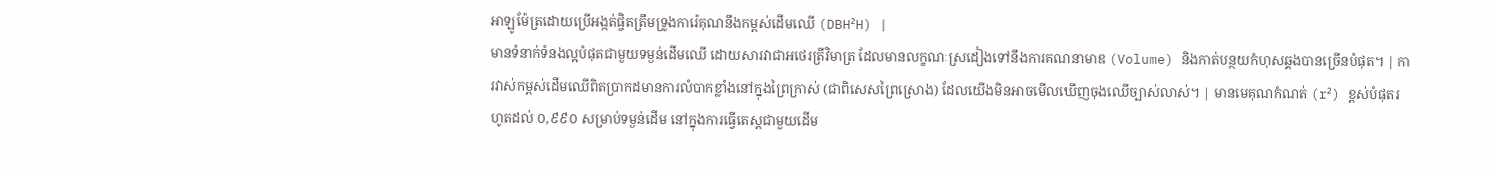អាឡូម៉ែត្រដោយប្រើអង្កត់ផ្ចិតត្រឹមទ្រូងការ៉េគុណនឹងកម្ពស់ដើមឈើ (DBH²H) |
មានទំនាក់ទំនងល្អបំផុតជាមួយទម្ងន់ដើមឈើ ដោយសារវាជាអថេរត្រីវិមាត្រ ដែលមានលក្ខណៈស្រដៀងទៅនឹងការគណនាមាឌ (Volume) និងកាត់បន្ថយកំហុសឆ្គងបានច្រើនបំផុត។ | ការវាស់កម្ពស់ដើមឈើពិតប្រាកដមានការលំបាកខ្លាំងនៅក្នុងព្រៃក្រាស់ (ជាពិសេសព្រៃស្រោង) ដែលយើងមិនអាចមើលឃើញចុងឈើច្បាស់លាស់។ | មានមេគុណកំណត់ (r²) ខ្ពស់បំផុតរហូតដល់ ០,៩៩០ សម្រាប់ទម្ងន់ដើម នៅក្នុងការធ្វើតេស្តជាមួយដើម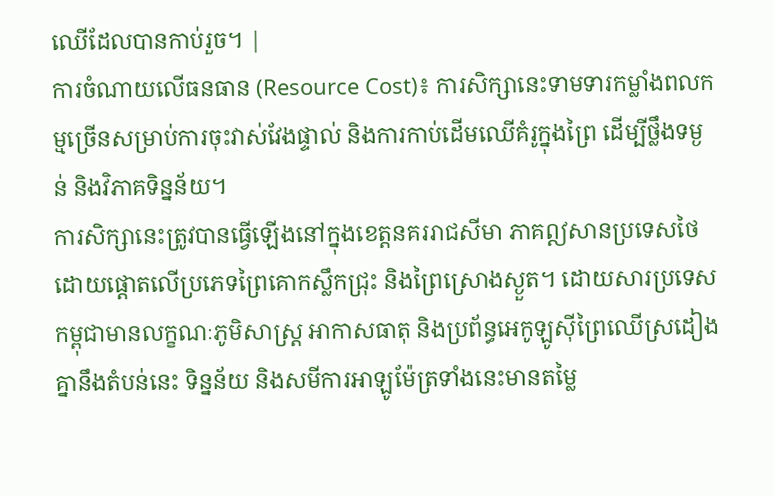ឈើដែលបានកាប់រួច។ |
ការចំណាយលើធនធាន (Resource Cost)៖ ការសិក្សានេះទាមទារកម្លាំងពលកម្មច្រើនសម្រាប់ការចុះវាស់វែងផ្ទាល់ និងការកាប់ដើមឈើគំរូក្នុងព្រៃ ដើម្បីថ្លឹងទម្ងន់ និងវិភាគទិន្នន័យ។
ការសិក្សានេះត្រូវបានធ្វើឡើងនៅក្នុងខេត្តនគររាជសីមា ភាគឦសានប្រទេសថៃ ដោយផ្តោតលើប្រភេទព្រៃគោកស្លឹកជ្រុះ និងព្រៃស្រោងស្ងួត។ ដោយសារប្រទេសកម្ពុជាមានលក្ខណៈភូមិសាស្រ្ត អាកាសធាតុ និងប្រព័ន្ធអេកូឡូស៊ីព្រៃឈើស្រដៀងគ្នានឹងតំបន់នេះ ទិន្នន័យ និងសមីការអាឡូម៉ែត្រទាំងនេះមានតម្លៃ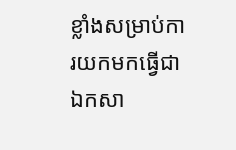ខ្លាំងសម្រាប់ការយកមកធ្វើជាឯកសា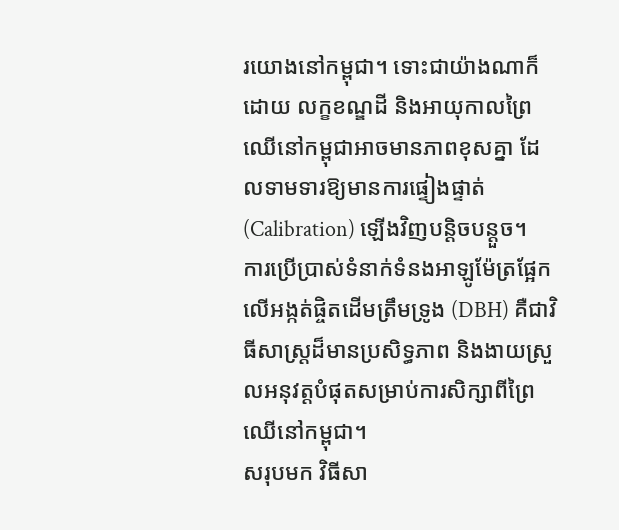រយោងនៅកម្ពុជា។ ទោះជាយ៉ាងណាក៏ដោយ លក្ខខណ្ឌដី និងអាយុកាលព្រៃឈើនៅកម្ពុជាអាចមានភាពខុសគ្នា ដែលទាមទារឱ្យមានការផ្ទៀងផ្ទាត់ (Calibration) ឡើងវិញបន្តិចបន្តួច។
ការប្រើប្រាស់ទំនាក់ទំនងអាឡូម៉ែត្រផ្អែកលើអង្កត់ផ្ចិតដើមត្រឹមទ្រូង (DBH) គឺជាវិធីសាស្រ្តដ៏មានប្រសិទ្ធភាព និងងាយស្រួលអនុវត្តបំផុតសម្រាប់ការសិក្សាពីព្រៃឈើនៅកម្ពុជា។
សរុបមក វិធីសា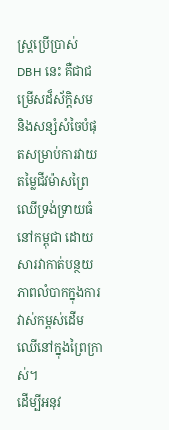ស្រ្តប្រើប្រាស់ DBH នេះ គឺជាជម្រើសដ៏ស័ក្តិសម និងសន្សំសំចៃបំផុតសម្រាប់ការវាយតម្លៃជីវម៉ាសព្រៃឈើទ្រង់ទ្រាយធំនៅកម្ពុជា ដោយសារវាកាត់បន្ថយភាពលំបាកក្នុងការវាស់កម្ពស់ដើមឈើនៅក្នុងព្រៃក្រាស់។
ដើម្បីអនុវ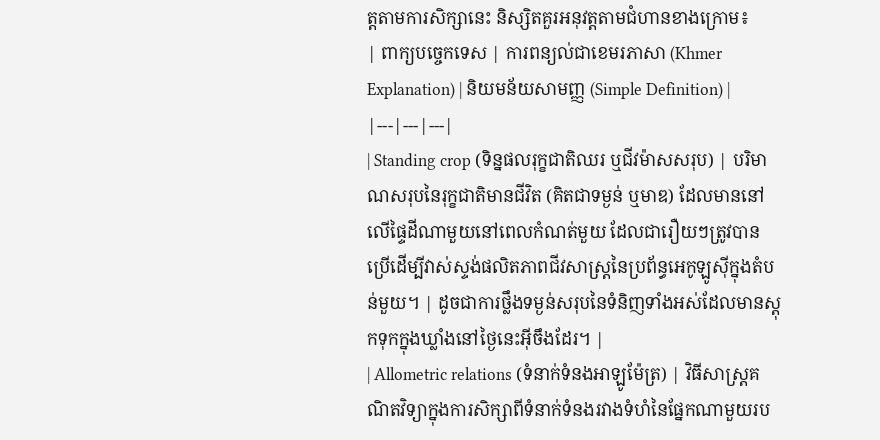ត្តតាមការសិក្សានេះ និស្សិតគួរអនុវត្តតាមជំហានខាងក្រោម៖
| ពាក្យបច្ចេកទេស | ការពន្យល់ជាខេមរភាសា (Khmer Explanation) | និយមន័យសាមញ្ញ (Simple Definition) |
|---|---|---|
| Standing crop (ទិន្នផលរុក្ខជាតិឈរ ឬជីវម៉ាសសរុប) | បរិមាណសរុបនៃរុក្ខជាតិមានជីវិត (គិតជាទម្ងន់ ឬមាឌ) ដែលមាននៅលើផ្ទៃដីណាមួយនៅពេលកំណត់មួយ ដែលជារឿយៗត្រូវបានប្រើដើម្បីវាស់ស្ទង់ផលិតភាពជីវសាស្រ្តនៃប្រព័ន្ធអេកូឡូស៊ីក្នុងតំបន់មួយ។ | ដូចជាការថ្លឹងទម្ងន់សរុបនៃទំនិញទាំងអស់ដែលមានស្តុកទុកក្នុងឃ្លាំងនៅថ្ងៃនេះអ៊ីចឹងដែរ។ |
| Allometric relations (ទំនាក់ទំនងអាឡូម៉ែត្រ) | វិធីសាស្រ្តគណិតវិទ្យាក្នុងការសិក្សាពីទំនាក់ទំនងរវាងទំហំនៃផ្នែកណាមួយរប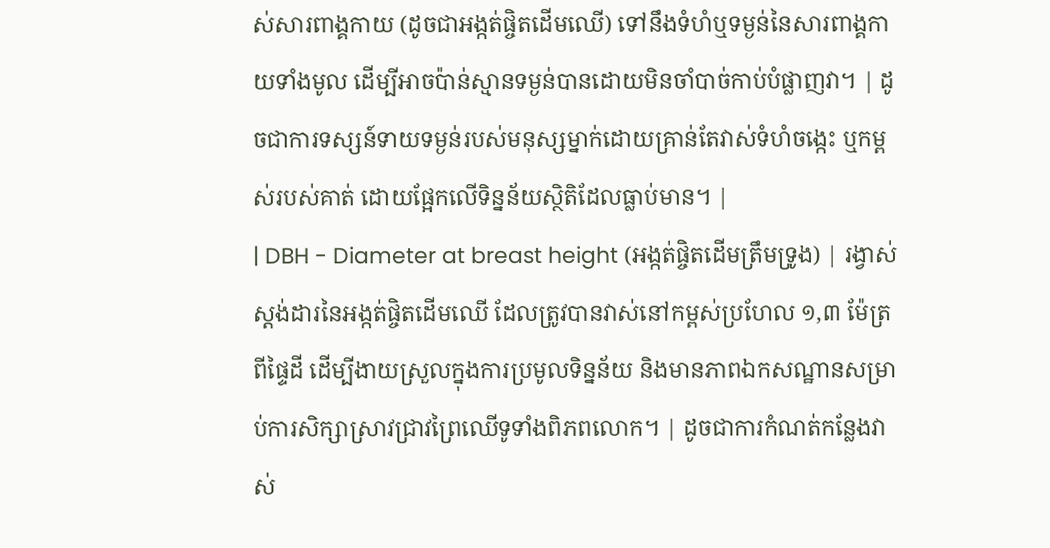ស់សារពាង្គកាយ (ដូចជាអង្កត់ផ្ចិតដើមឈើ) ទៅនឹងទំហំឬទម្ងន់នៃសារពាង្គកាយទាំងមូល ដើម្បីអាចប៉ាន់ស្មានទម្ងន់បានដោយមិនចាំបាច់កាប់បំផ្លាញវា។ | ដូចជាការទស្សន៍ទាយទម្ងន់របស់មនុស្សម្នាក់ដោយគ្រាន់តែវាស់ទំហំចង្កេះ ឬកម្ពស់របស់គាត់ ដោយផ្អែកលើទិន្នន័យស្ថិតិដែលធ្លាប់មាន។ |
| DBH - Diameter at breast height (អង្កត់ផ្ចិតដើមត្រឹមទ្រូង) | រង្វាស់ស្តង់ដារនៃអង្កត់ផ្ចិតដើមឈើ ដែលត្រូវបានវាស់នៅកម្ពស់ប្រហែល ១,៣ ម៉ែត្រពីផ្ទៃដី ដើម្បីងាយស្រួលក្នុងការប្រមូលទិន្នន័យ និងមានភាពឯកសណ្ឋានសម្រាប់ការសិក្សាស្រាវជ្រាវព្រៃឈើទូទាំងពិភពលោក។ | ដូចជាការកំណត់កន្លែងវាស់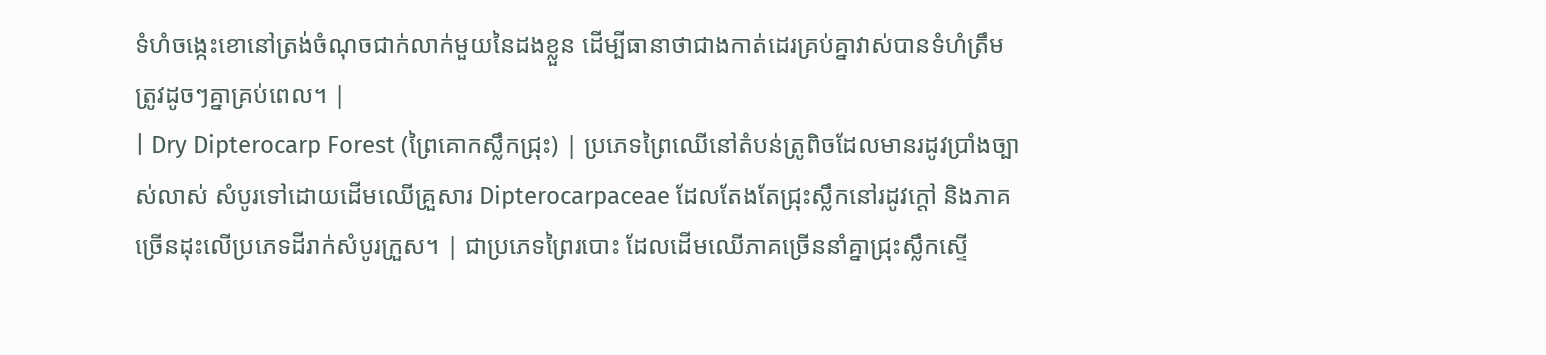ទំហំចង្កេះខោនៅត្រង់ចំណុចជាក់លាក់មួយនៃដងខ្លួន ដើម្បីធានាថាជាងកាត់ដេរគ្រប់គ្នាវាស់បានទំហំត្រឹមត្រូវដូចៗគ្នាគ្រប់ពេល។ |
| Dry Dipterocarp Forest (ព្រៃគោកស្លឹកជ្រុះ) | ប្រភេទព្រៃឈើនៅតំបន់ត្រូពិចដែលមានរដូវប្រាំងច្បាស់លាស់ សំបូរទៅដោយដើមឈើគ្រួសារ Dipterocarpaceae ដែលតែងតែជ្រុះស្លឹកនៅរដូវក្តៅ និងភាគច្រើនដុះលើប្រភេទដីរាក់សំបូរក្រួស។ | ជាប្រភេទព្រៃរបោះ ដែលដើមឈើភាគច្រើននាំគ្នាជ្រុះស្លឹកស្ទើ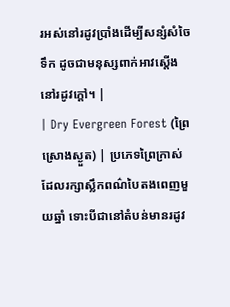រអស់នៅរដូវប្រាំងដើម្បីសន្សំសំចៃទឹក ដូចជាមនុស្សពាក់អាវស្តើងនៅរដូវក្តៅ។ |
| Dry Evergreen Forest (ព្រៃស្រោងស្ងួត) | ប្រភេទព្រៃក្រាស់ដែលរក្សាស្លឹកពណ៌បៃតងពេញមួយឆ្នាំ ទោះបីជានៅតំបន់មានរដូវ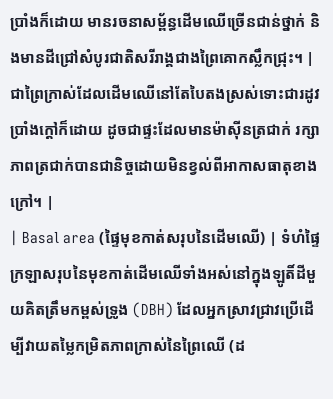ប្រាំងក៏ដោយ មានរចនាសម្ព័ន្ធដើមឈើច្រើនជាន់ថ្នាក់ និងមានដីជ្រៅសំបូរជាតិសរីរាង្គជាងព្រៃគោកស្លឹកជ្រុះ។ | ជាព្រៃក្រាស់ដែលដើមឈើនៅតែបៃតងស្រស់ទោះជារដូវប្រាំងក្តៅក៏ដោយ ដូចជាផ្ទះដែលមានម៉ាស៊ីនត្រជាក់ រក្សាភាពត្រជាក់បានជានិច្ចដោយមិនខ្វល់ពីអាកាសធាតុខាងក្រៅ។ |
| Basal area (ផ្ទៃមុខកាត់សរុបនៃដើមឈើ) | ទំហំផ្ទៃក្រឡាសរុបនៃមុខកាត់ដើមឈើទាំងអស់នៅក្នុងឡូតិ៍ដីមួយគិតត្រឹមកម្ពស់ទ្រូង (DBH) ដែលអ្នកស្រាវជ្រាវប្រើដើម្បីវាយតម្លៃកម្រិតភាពក្រាស់នៃព្រៃឈើ (ដ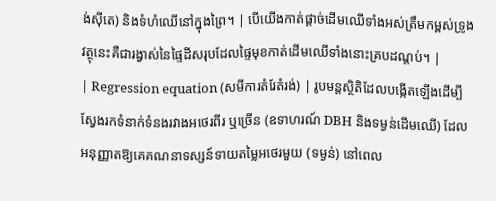ង់ស៊ីតេ) និងទំហំឈើនៅក្នុងព្រៃ។ | បើយើងកាត់ផ្តាច់ដើមឈើទាំងអស់ត្រឹមកម្ពស់ទ្រូង វត្ថុនេះគឺជារង្វាស់នៃផ្ទៃដីសរុបដែលផ្ទៃមុខកាត់ដើមឈើទាំងនោះគ្របដណ្តប់។ |
| Regression equation (សមីការតំរែតំរង់) | រូបមន្តស្ថិតិដែលបង្កើតឡើងដើម្បីស្វែងរកទំនាក់ទំនងរវាងអថេរពីរ ឬច្រើន (ឧទាហរណ៍ DBH និងទម្ងន់ដើមឈើ) ដែលអនុញ្ញាតឱ្យគេគណនាទស្សន៍ទាយតម្លៃអថេរមួយ (ទម្ងន់) នៅពេល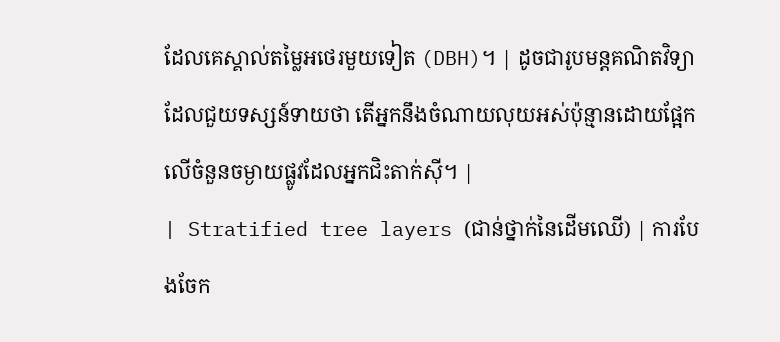ដែលគេស្គាល់តម្លៃអថេរមួយទៀត (DBH)។ | ដូចជារូបមន្តគណិតវិទ្យាដែលជួយទស្សន៍ទាយថា តើអ្នកនឹងចំណាយលុយអស់ប៉ុន្មានដោយផ្អែកលើចំនួនចម្ងាយផ្លូវដែលអ្នកជិះតាក់ស៊ី។ |
| Stratified tree layers (ជាន់ថ្នាក់នៃដើមឈើ) | ការបែងចែក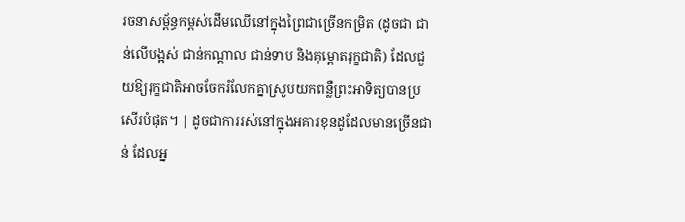រចនាសម្ព័ន្ធកម្ពស់ដើមឈើនៅក្នុងព្រៃជាច្រើនកម្រិត (ដូចជា ជាន់លើបង្អស់ ជាន់កណ្តាល ជាន់ទាប និងគុម្ពោតរុក្ខជាតិ) ដែលជួយឱ្យរុក្ខជាតិអាចចែករំលែកគ្នាស្រូបយកពន្លឺព្រះអាទិត្យបានប្រសើរបំផុត។ | ដូចជាការរស់នៅក្នុងអគារខុនដូដែលមានច្រើនជាន់ ដែលអ្ន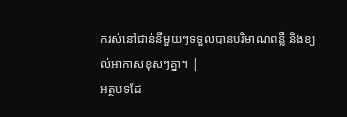ករស់នៅជាន់នីមួយៗទទួលបានបរិមាណពន្លឺ និងខ្យល់អាកាសខុសៗគ្នា។ |
អត្ថបទដែ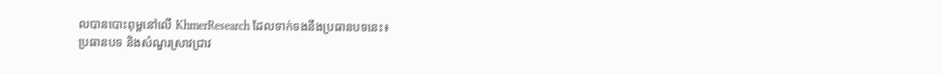លបានបោះពុម្ពនៅលើ KhmerResearch ដែលទាក់ទងនឹងប្រធានបទនេះ៖
ប្រធានបទ និងសំណួរស្រាវជ្រាវ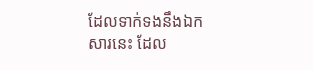ដែលទាក់ទងនឹងឯកសារនេះ ដែល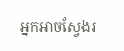អ្នកអាចស្វែងរ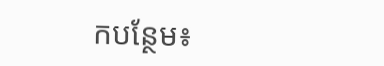កបន្ថែម៖